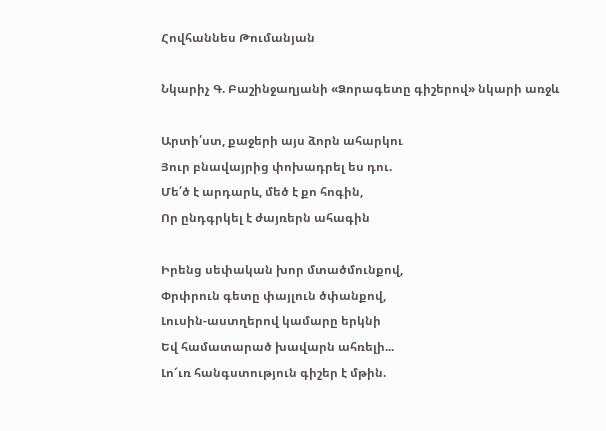Հովհաննես Թումանյան

Նկարիչ Գ. Բաշինջաղյանի «Ձորագետը գիշերով» նկարի առջև

Արտի՛ստ, քաջերի այս ձորն ահարկու
Յուր բնավայրից փոխադրել ես դու.
Մե՛ծ է արդարև, մեծ է քո հոգին,
Որ ընդգրկել է ժայռերն ահագին

Իրենց սեփական խոր մտածմունքով,
Փրփրուն գետը փայլուն ծփանքով,
Լուսին-աստղերով կամարը երկնի
Եվ համատարած խավարն ահռելի...
Լո՜ւռ հանգստություն գիշեր է մթին.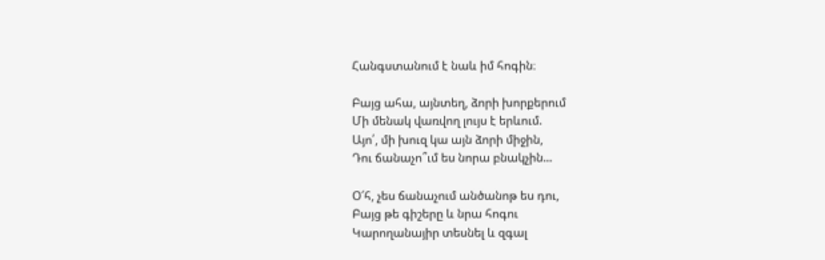Հանգստանում է նաև իմ հոգին։

Բայց ահա, այնտեղ, ձորի խորքերում
Մի մենակ վառվող լույս է երևում.
Այո՛, մի խուզ կա այն ձորի միջին,
Դու ճանաչո՞ւմ ես նորա բնակչին...

Օ՜հ, չես ճանաչում անծանոթ ես դու,
Բայց թե գիշերը և նրա հոգու
Կարողանայիր տեսնել և զգալ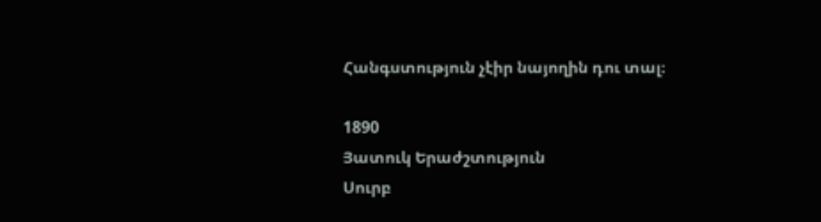Հանգստություն չէիր նայողին դու տալ։

1890
Յատուկ Երաժշտություն
Սուրբ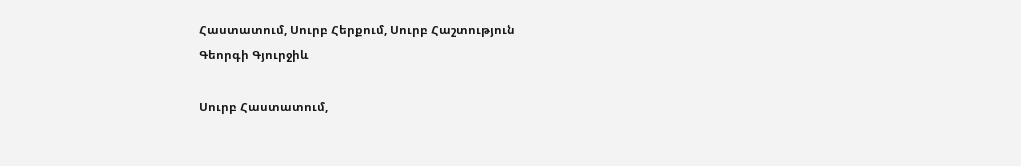Հաստատում, Սուրբ Հերքում, Սուրբ Հաշտություն
Գեորգի Գյուրջիև

Սուրբ Հաստատում,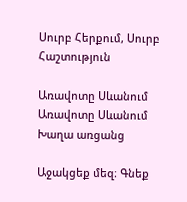Սուրբ Հերքում, Սուրբ Հաշտություն

Առավոտը Սևանում
Առավոտը Սևանում
Խաղա առցանց

Աջակցեք մեզ։ Գնեք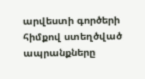արվեստի գործերի հիմքով ստեղծված ապրանքները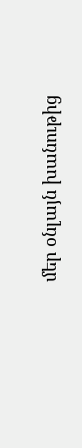մեր օնլայն խանութից